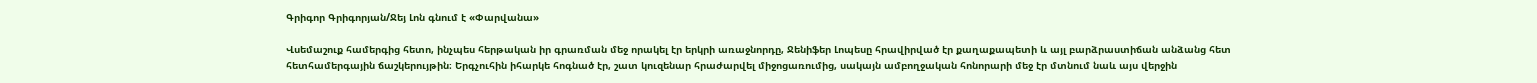Գրիգոր Գրիգորյան/Ջեյ Լոն գնում է «Փարվանա»

Վսեմաշուք համերգից հետո, ինչպես հերթական իր գրառման մեջ որակել էր երկրի առաջնորդը, Ջենիֆեր Լոպեսը հրավիրված էր քաղաքապետի և այլ բարձրաստիճան անձանց հետ հետհամերգային ճաշկերույթին։ Երգչուհին իհարկե հոգնած էր, շատ կուզենար հրաժարվել միջոցառումից, սակայն ամբողջական հոնորարի մեջ էր մտնում նաև այս վերջին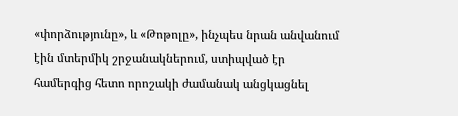«փորձությունը», և «Թոթոլը», ինչպես նրան անվանում էին մտերմիկ շրջանակներում, ստիպված էր համերգից հետո որոշակի ժամանակ անցկացնել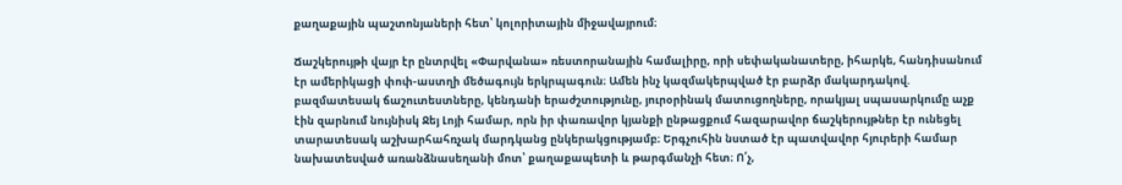քաղաքային պաշտոնյաների հետ՝ կոլորիտային միջավայրում։

Ճաշկերույթի վայր էր ընտրվել «Փարվանա» ռեստորանային համալիրը, որի սեփականատերը, իհարկե, հանդիսանում էր ամերիկացի փոփ-աստղի մեծագույն երկրպագուն։ Ամեն ինչ կազմակերպված էր բարձր մակարդակով. բազմատեսակ ճաշուտեստները, կենդանի երաժշտությունը, յուրօրինակ մատուցողները, որակյալ սպասարկումը աչք էին զարնում նույնիսկ Ջեյ Լոյի համար, որն իր փառավոր կյանքի ընթացքում հազարավոր ճաշկերույթներ էր ունեցել տարատեսակ աշխարհահռչակ մարդկանց ընկերակցությամբ։ Երգչուհին նստած էր պատվավոր հյուրերի համար նախատեսված առանձնասեղանի մոտ՝ քաղաքապետի և թարգմանչի հետ։ Ո՛չ,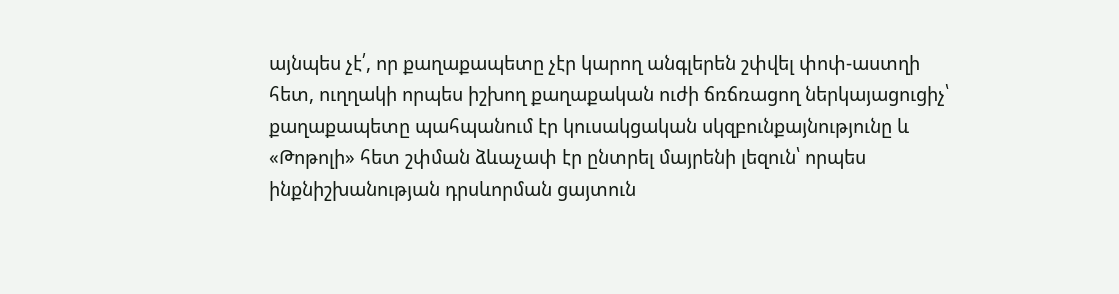այնպես չէ՛, որ քաղաքապետը չէր կարող անգլերեն շփվել փոփ-աստղի հետ, ուղղակի որպես իշխող քաղաքական ուժի ճռճռացող ներկայացուցիչ՝ քաղաքապետը պահպանում էր կուսակցական սկզբունքայնությունը և «Թոթոլի» հետ շփման ձևաչափ էր ընտրել մայրենի լեզուն՝ որպես ինքնիշխանության դրսևորման ցայտուն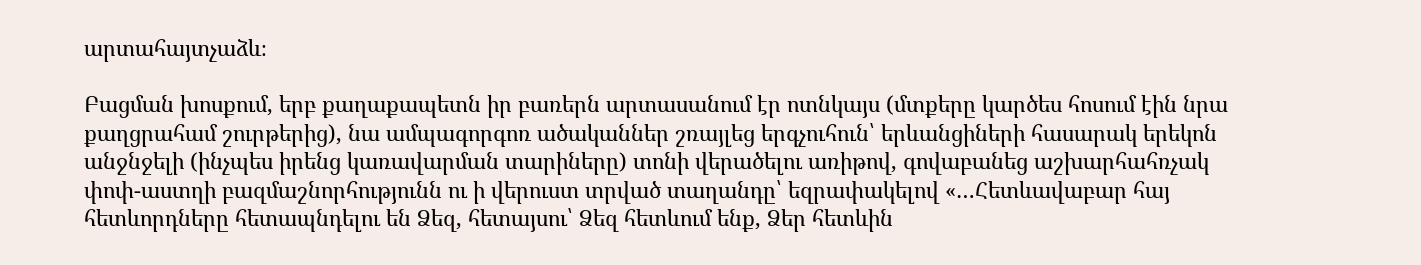արտահայտչաձև։

Բացման խոսքում, երբ քաղաքապետն իր բառերն արտասանում էր ոտնկայս (մտքերը կարծես հոսում էին նրա քաղցրահամ շուրթերից), նա ամպագորգոռ ածականներ շռայլեց երգչուհուն՝ երևանցիների հասարակ երեկոն անջնջելի (ինչպես իրենց կառավարման տարիները) տոնի վերածելու առիթով, գովաբանեց աշխարհահռչակ փոփ-աստղի բազմաշնորհությունն ու ի վերուստ տրված տաղանդը՝ եզրափակելով «…Հետևավաբար հայ հետևորդները հետապնդելու են Ձեզ, հետայսու՝ Ձեզ հետևում ենք, Ձեր հետևին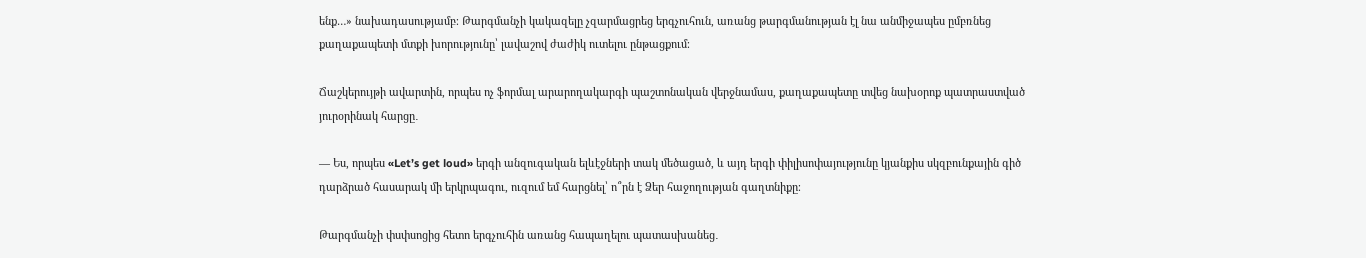ենք…» նախադասությամբ։ Թարգմանչի կակազելը չզարմացրեց երգչուհուն, առանց թարգմանության էլ նա անմիջապես ըմբռնեց քաղաքապետի մտքի խորությունը՝ լավաշով ժաժիկ ուտելու ընթացքում։

Ճաշկերույթի ավարտին, որպես ոչ ֆորմալ արարողակարգի պաշտոնական վերջնամաս, քաղաքապետը տվեց նախօրոք պատրաստված յուրօրինակ հարցը․

— Ես, որպես «Let’s get loud» երգի անզուգական ելևէջների տակ մեծացած, և այդ երգի փիլիսոփայությունը կյանքիս սկզբունքային գիծ դարձրած հասարակ մի երկրպագու, ուզում եմ հարցնել՝ ո՞րն է Ձեր հաջողության գաղտնիքը։

Թարգմանչի փսփսոցից հետո երգչուհին առանց հապաղելու պատասխանեց․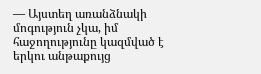— Այստեղ առանձնակի մոգություն չկա, իմ հաջողությունը կազմված է երկու անթաքույց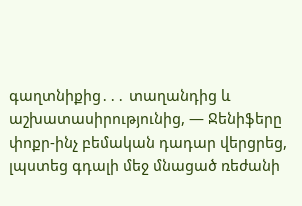գաղտնիքից․․․ տաղանդից և աշխատասիրությունից, — Ջենիֆերը փոքր-ինչ բեմական դադար վերցրեց, լպստեց գդալի մեջ մնացած ռեժանի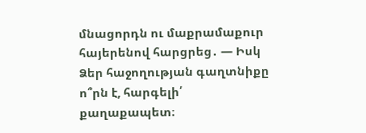մնացորդն ու մաքրամաքուր հայերենով հարցրեց․ — Իսկ Ձեր հաջողության գաղտնիքը ո՞րն է, հարգելի՛ քաղաքապետ։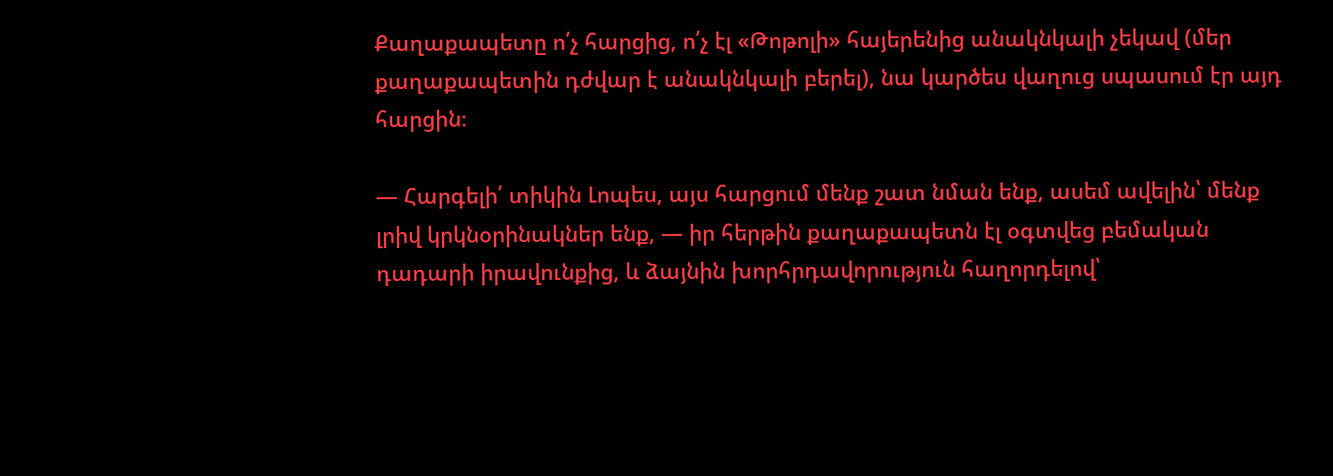Քաղաքապետը ո՛չ հարցից, ո՛չ էլ «Թոթոլի» հայերենից անակնկալի չեկավ (մեր քաղաքապետին դժվար է անակնկալի բերել), նա կարծես վաղուց սպասում էր այդ հարցին։

— Հարգելի՛ տիկին Լոպես, այս հարցում մենք շատ նման ենք, ասեմ ավելին՝ մենք լրիվ կրկնօրինակներ ենք, — իր հերթին քաղաքապետն էլ օգտվեց բեմական դադարի իրավունքից, և ձայնին խորհրդավորություն հաղորդելով՝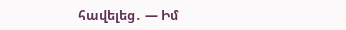հավելեց․ — Իմ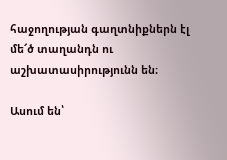հաջողության գաղտնիքներն էլ մե՜ծ տաղանդն ու աշխատասիրությունն են։

Ասում են՝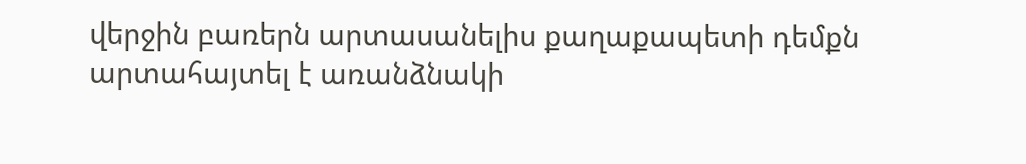վերջին բառերն արտասանելիս քաղաքապետի դեմքն արտահայտել է առանձնակի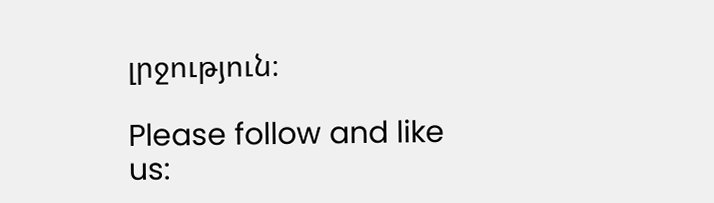լրջություն։

Please follow and like us: